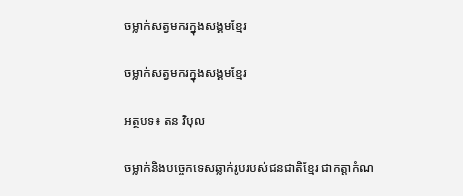ចម្លាក់សត្វមករក្នុងសង្គមខ្មែរ

ចម្លាក់សត្វមករក្នុងសង្គមខ្មែរ

អត្ថបទ៖ តន វិបុល

ចម្លាក់និងបច្ចេកទេសឆ្លាក់រូបរបស់ជនជាតិខ្មែរ ជាកត្តាកំណ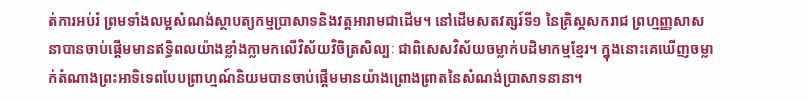ត់ការអប់រំ ព្រមទាំងលម្អសំណង់ស្ថាបត្យកម្មប្រាសាទនិងវត្តអារាមជាដើម។ នៅដើមសតវត្សរ៍ទី១ នៃគ្រិស្តសករាជ ព្រហ្មញ្ញសាសនាបានចាប់ផ្ដើមមានឥទ្ធិពលយ៉ាងខ្លាំងក្លាមកលើវិស័យវិចិត្រសិល្បៈ ជាពិសេសវិស័យចម្លាក់បដិមាកម្មខ្មែរ។ ក្នុងនោះគេឃើញចម្លាក់តំណាងព្រះអាទិទេពបែបព្រាហ្មណ៍និយមបានចាប់ផ្ដើមមានយ៉ាងព្រោងព្រាតនៃសំណង់ប្រាសាទនានា។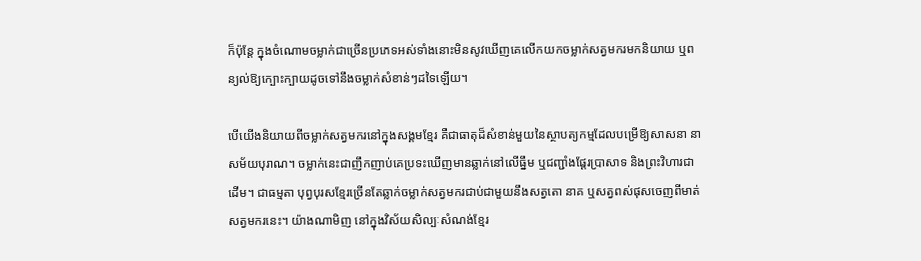ក៏ប៉ុន្តែ ក្នុងចំណោមចម្លាក់ជាច្រើនប្រភេទអស់ទាំងនោះមិនសូវឃើញគេលើកយកចម្លាក់សត្វមករមកនិយាយ ឬពន្យល់ឱ្យក្បោះក្បាយដូចទៅនឹងចម្លាក់សំខាន់ៗដទៃឡើយ។

បើយើងនិយាយពីចម្លាក់សត្វមករនៅក្នុងសង្គមខ្មែរ គឺជាធាតុដ៏សំខាន់មួយនៃស្ថាបត្យកម្មដែលបម្រើឱ្យសាសនា នាសម័យបុរាណ។ ចម្លាក់នេះជាញឹកញាប់គេប្រទះឃើញមានឆ្លាក់នៅលើធ្នឹម ឬជញ្ជាំងផ្ដែរប្រាសាទ និងព្រះវិហារជាដើម។ ជាធម្មតា បុព្វបុរសខ្មែរច្រើនតែឆ្លាក់ចម្លាក់សត្វមករជាប់ជាមួយនឹងសត្វតោ នាគ ឬសត្វពស់ផុសចេញពីមាត់សត្វមករនេះ។ យ៉ាងណាមិញ នៅក្នុងវិស័យសិល្បៈសំណង់ខ្មែរ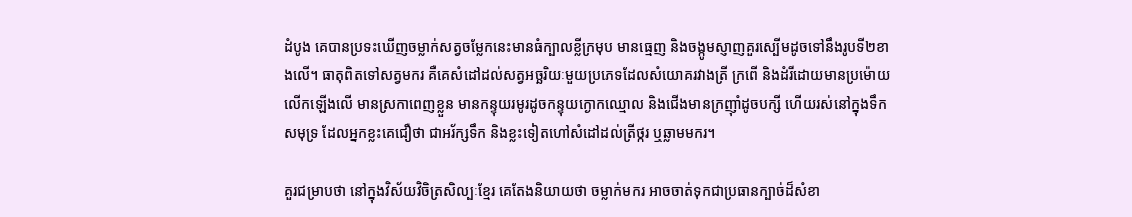ដំបូង គេបានប្រទះឃើញចម្លាក់សត្វចម្លែកនេះមានធំក្បាលខ្លីក្រមុប មានធ្មេញ និងចង្កូមស្ញាញគួរស្បើមដូចទៅនឹងរូបទី២ខាងលើ។ ធាតុពិតទៅសត្វមករ គឺគេសំដៅដល់សត្វអច្ឆរិយៈមួយប្រភេទដែលសំយោគរវាងត្រី ក្រពើ និងដំរីដោយមានប្រម៉ោយលើកឡើងលើ មានស្រកាពេញខ្លួន មានកន្ទុយរមូរដូចកន្ទុយក្ងោកឈ្មោល និងជើងមានក្រញ៉ាំដូចបក្សី ហើយរស់នៅក្នុងទឹកសមុទ្រ ដែលអ្នកខ្លះគេជឿថា ជាអរ័ក្សទឹក និងខ្លះទៀតហៅសំដៅដល់ត្រីថ្ករ ឬឆ្លាមមករ។

គួរជម្រាបថា នៅក្នុងវិស័យវិចិត្រសិល្បៈខ្មែរ គេតែងនិយាយថា ចម្លាក់មករ អាចចាត់ទុកជាប្រធានក្បាច់ដ៏សំខា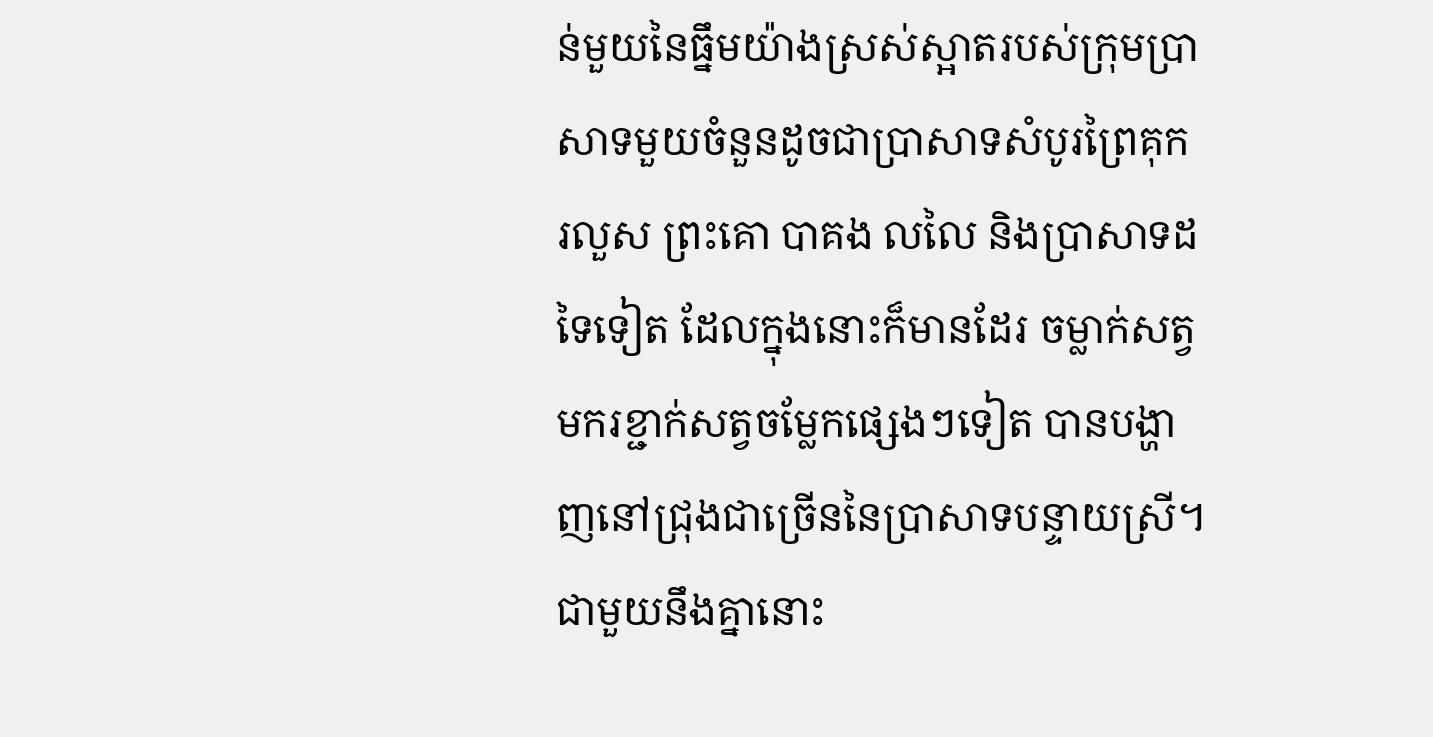ន់មួយនៃធ្នឹមយ៉ាងស្រស់ស្អាតរបស់ក្រុមប្រាសាទមួយចំនួនដូចជាប្រាសាទសំបូរព្រៃគុក រលួស ព្រះគោ បាគង លលៃ និងប្រាសាទដទៃទៀត ដែលក្នុងនោះក៏មានដែរ ចម្លាក់សត្វមករខ្ជាក់សត្វចម្លែកផ្សេងៗទៀត បានបង្ហាញនៅជ្រុងជាច្រើននៃប្រាសាទបន្ទាយស្រី។ ជាមួយនឹងគ្នានោះ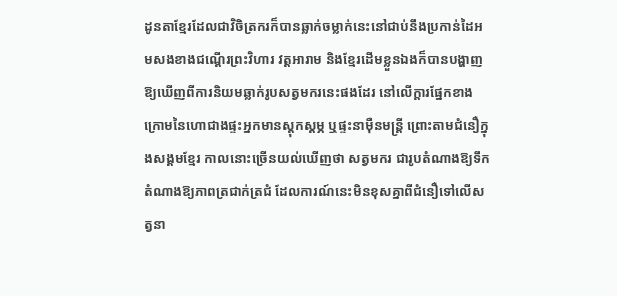ដូនតាខ្មែរដែលជាវិចិត្រករក៏បានឆ្លាក់ចម្លាក់នេះនៅជាប់នឹងប្រកាន់ដៃអមសងខាងជណ្ដើរព្រះវិហារ វត្តអារាម និងខ្មែរដើមខ្លួនឯងក៏បានបង្ហាញឱ្យឃើញពីការនិយមឆ្លាក់រូបសត្វមករនេះផងដែរ នៅលើក្តារផ្នែកខាងក្រោមនៃហោជាងផ្ទះអ្នកមានស្តុកស្តម្ភ ឬផ្ទះនាម៉ឺនមន្ត្រី ព្រោះតាមជំនឿក្នុងសង្គមខ្មែរ កាលនោះច្រើនយល់ឃើញថា សត្វមករ ជារូបតំណាងឱ្យទឹក តំណាងឱ្យភាពត្រជាក់ត្រជំ ដែលការណ៍នេះមិនខុសគ្នាពីជំនឿទៅលើសត្វនា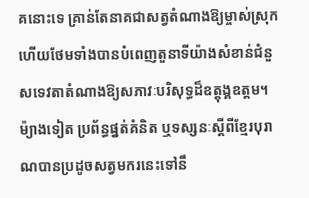គនោះទេ គ្រាន់តែនាគជាសត្វតំណាងឱ្យម្ចាស់ស្រុក ហើយថែមទាំងបានបំពេញតួនាទីយ៉ាងសំខាន់ជំនួសទេវតាតំណាងឱ្យសភាវៈបរិសុទ្ធដ៏ឧត្តុង្គឧត្តម។ ម៉្យាងទៀត ប្រព័ន្ធផ្នត់គំនិត ឬទស្សនៈស្ដីពីខ្មែរបុរាណបានប្រដូចសត្វមករនេះទៅនឹ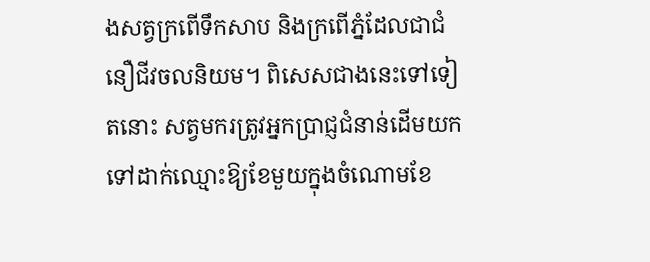ងសត្វក្រពើទឹកសាប និងក្រពើភ្នំដែលជាជំនឿជីវចលនិយម។ ពិសេសជាងនេះទៅទៀតនោះ សត្វមករត្រូវអ្នកប្រាជ្ញជំនាន់ដើមយកទៅដាក់ឈ្មោះឱ្យខែមួយក្នុងចំណោមខែ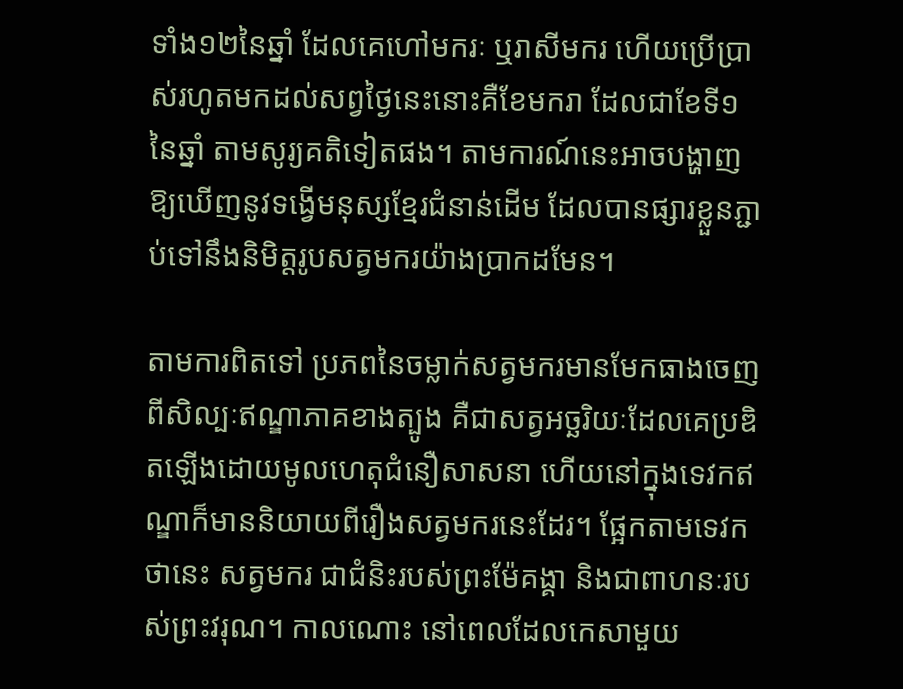ទាំង១២នៃឆ្នាំ ដែលគេហៅមករៈ ឬរាសីមករ ហើយប្រើប្រាស់រហូតមកដល់សព្វថ្ងៃនេះនោះគឺខែមករា ដែលជាខែទី១នៃឆ្នាំ តាមសូរ្យគតិទៀតផង។ តាមការណ៍នេះអាចបង្ហាញឱ្យឃើញនូវទង្វើមនុស្សខ្មែរជំនាន់ដើម ដែលបានផ្សារខ្លួនភ្ជាប់ទៅនឹងនិមិត្តរូបសត្វមករយ៉ាងប្រាកដមែន។

តាមការពិតទៅ ប្រភពនៃចម្លាក់សត្វមករមានមែកធាងចេញពីសិល្បៈឥណ្ឌាភាគខាងត្បូង គឺជាសត្វអច្ឆរិយៈដែលគេប្រឌិតឡើងដោយមូលហេតុជំនឿសាសនា ហើយនៅក្នុងទេវកឥណ្ឌាក៏មាននិយាយពីរឿងសត្វមករនេះដែរ។ ផ្អែកតាមទេវកថានេះ សត្វមករ ជាជំនិះរបស់ព្រះម៉ែគង្គា និងជាពាហនៈរបស់ព្រះវរុណ។ កាលណោះ នៅពេលដែលកេសាមួយ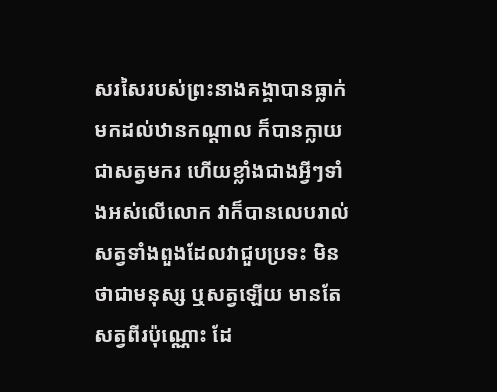សរសៃរបស់ព្រះនាងគង្គាបានធ្លាក់មកដល់ឋានកណ្តាល ក៏បានក្លាយជាសត្វមករ ហើយខ្លាំងជាងអ្វីៗទាំងអស់លើលោក វាក៏បានលេបរាល់សត្វទាំងពួងដែលវាជួបប្រទះ មិនថាជាមនុស្ស ឬសត្វឡើយ មានតែសត្វពីរប៉ុណ្ណោះ ដែ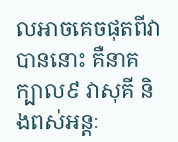លអាចគេចផុតពីវាបាននោះ គឺនាគក្បាល៩ វាសុគី និងពស់អន្តៈ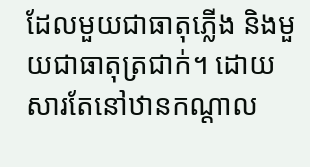ដែលមួយជាធាតុភ្លើង និងមួយជាធាតុត្រជាក់។ ដោយសារតែនៅឋានកណ្តាល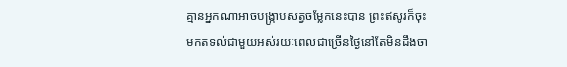គ្មានអ្នកណាអាចបង្ក្រាបសត្វចម្លែកនេះបាន ព្រះឥសូរក៏ចុះមកតទល់ជាមួយអស់រយៈពេលជាច្រើនថ្ងៃនៅតែមិនដឹងចា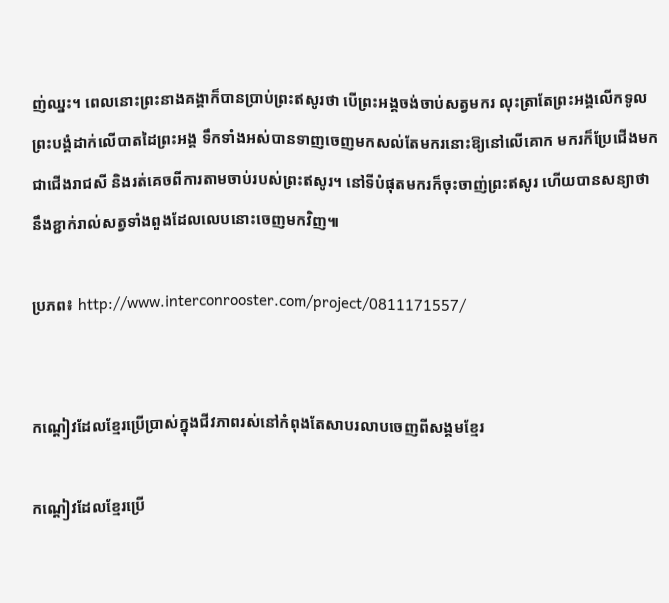ញ់ឈ្នះ។ ពេលនោះព្រះនាងគង្គាក៏បានប្រាប់ព្រះឥសូរថា បើព្រះអង្គចង់ចាប់សត្វមករ លុះត្រាតែព្រះអង្គលើកទូលព្រះបង្គំដាក់លើបាតដៃព្រះអង្គ ទឹកទាំងអស់បានទាញចេញមកសល់តែមករនោះឱ្យនៅលើគោក មករក៏ប្រែជើងមកជាជើងរាជសី និងរត់គេចពីការតាមចាប់របស់ព្រះឥសូរ។ នៅទីបំផុតមករក៏ចុះចាញ់ព្រះឥសូរ ហើយបានសន្យាថា នឹងខ្ជាក់រាល់សត្វទាំងពួងដែលលេបនោះចេញមកវិញ៕

ប្រភព៖ http://www.interconrooster.com/project/0811171557/


កណ្ដៀវដែលខ្មែរប្រើប្រាស់ក្នុងជីវភាពរស់នៅកំពុងតែសាបរលាបចេញពីសង្គមខ្មែរ

កណ្ដៀវដែលខ្មែរប្រើ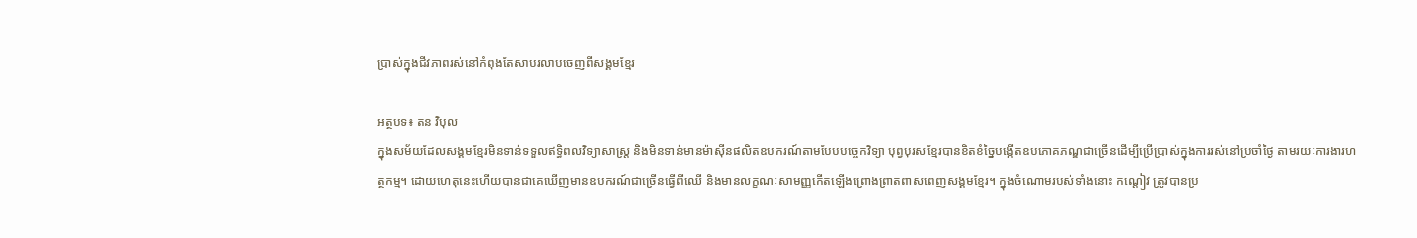ប្រាស់ក្នុងជីវភាពរស់នៅកំពុងតែសាបរលាបចេញពីសង្គមខ្មែរ

អត្ថបទ៖ តន វិបុល
ក្នុងសម័យដែលសង្គមខ្មែរមិនទាន់ទទួលឥទ្ធិពលវិទ្យាសាស្ត្រ និងមិនទាន់មានម៉ាស៊ីនផលិតឧបករណ៍តាមបែបបច្ចេកវិទ្យា បុព្វបុរសខ្មែរបានខិតខំច្នៃបង្កើតឧបភោគភណ្ឌជាច្រើនដើម្បីប្រើប្រាស់ក្នុងការរស់នៅប្រចាំថ្ងៃ តាមរយៈការងារហត្ថកម្ម។ ដោយហេតុនេះហើយបានជាគេឃើញមានឧបករណ៍ជាច្រើនធ្វើពីឈើ និងមានលក្ខណៈសាមញ្ញកើតឡើងព្រោងព្រាតពាសពេញសង្គមខ្មែរ។ ក្នុងចំណោមរបស់ទាំងនោះ កណ្ដៀវ ត្រូវបានប្រ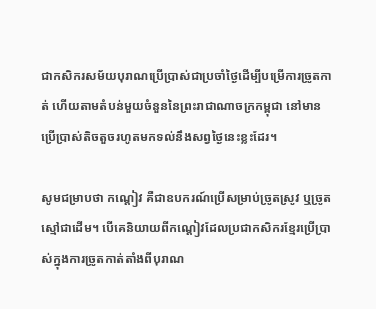ជាកសិករសម័យបុរាណប្រើប្រាស់ជាប្រចាំថ្ងៃដើម្បីបម្រើការច្រូតកាត់ ហើយតាមតំបន់មួយចំនួននៃព្រះរាជាណាចក្រកម្ពុជា នៅមានប្រើប្រាស់តិចតួចរហូតមកទល់នឹងសព្វថ្ងៃនេះខ្លះដែរ។

សូមជម្រាបថា កណ្ដៀវ គឺជាឧបករណ៍ប្រើសម្រាប់ច្រូតស្រូវ ឬច្រូតស្មៅជាដើម។ បើគេនិយាយពីកណ្ដៀវដែលប្រជាកសិករខ្មែរប្រើប្រាស់ក្នុងការច្រូតកាត់តាំងពីបុរាណ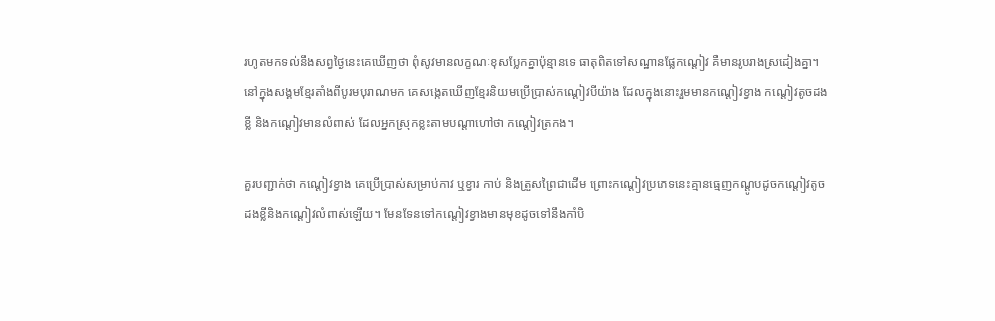រហូតមកទល់នឹងសព្វថ្ងៃនេះគេឃើញថា ពុំសូវមានលក្ខណៈខុសប្លែកគ្នាប៉ុន្មានទេ ធាតុពិតទៅសណ្ឋានផ្លែកណ្ដៀវ គឺមានរូបរាងស្រដៀងគ្នា។ នៅក្នុងសង្គមខ្មែរតាំងពីបូរមបុរាណមក គេសង្កេតឃើញខ្មែរនិយមប្រើប្រាស់កណ្ដៀវបីយ៉ាង ដែលក្នុងនោះរួមមានកណ្ដៀវខ្វាង កណ្ដៀវតូចដងខ្លី និងកណ្ដៀវមានលំពាស់ ដែលអ្នកស្រុកខ្លះតាមបណ្ដាហៅថា កណ្ដៀវត្រកង។

គួរបញ្ជាក់ថា កណ្ដៀវខ្វាង គេប្រើប្រាស់សម្រាប់កាវ ឬខ្វារ កាប់ និងត្រួសព្រៃជាដើម ព្រោះកណ្ដៀវប្រភេទនេះគ្មានធ្មេញកណ្ដូបដូចកណ្ដៀវតូចដងខ្លីនិងកណ្ដៀវលំពាស់ឡើយ។ មែនទែនទៅកណ្ដៀវខ្វាងមានមុខដូចទៅនឹងកាំបិ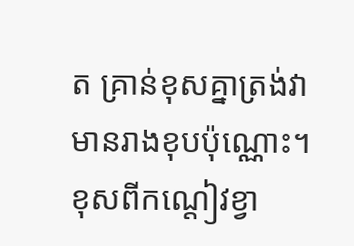ត គ្រាន់ខុសគ្នាត្រង់វាមានរាងខុបប៉ុណ្ណោះ។ ខុសពីកណ្ដៀវខ្វា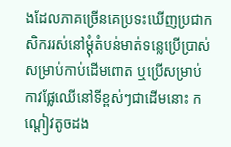ងដែលភាគច្រើនគេប្រទះឃើញប្រជាកសិកររស់នៅម្ដុំតំបន់មាត់ទន្លេប្រើប្រាស់សម្រាប់កាប់ដើមពោត ឬប្រើសម្រាប់កាវផ្លែឈើនៅទីខ្ពស់ៗជាដើមនោះ កណ្ដៀវតូចដង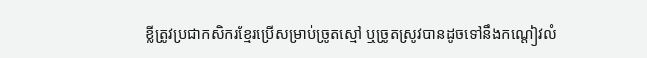ខ្លីត្រូវប្រជាកសិករខ្មែរប្រើសម្រាប់ច្រូតស្មៅ ឬច្រូតស្រូវបានដូចទៅនឹងកណ្ដៀវលំ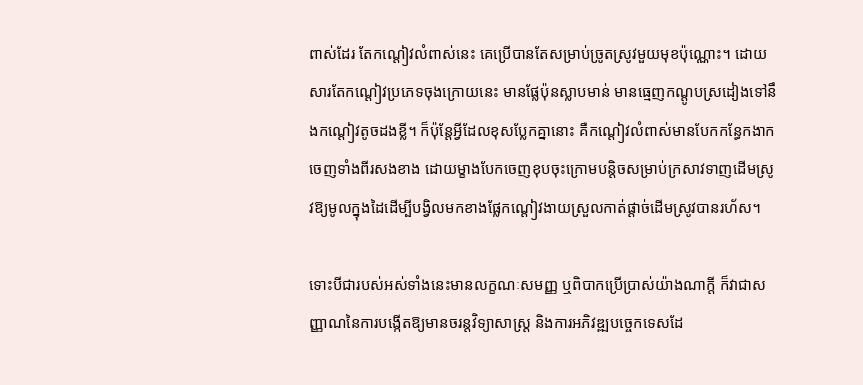ពាស់ដែរ តែកណ្ដៀវលំពាស់នេះ គេប្រើបានតែសម្រាប់ច្រូតស្រូវមួយមុខប៉ុណ្ណោះ។ ដោយសារតែកណ្ដៀវប្រភេទចុងក្រោយនេះ មានផ្លែប៉ុនស្លាបមាន់ មានធ្មេញកណ្ដូបស្រដៀងទៅនឹងកណ្ដៀវតូចដងខ្លី។ ក៏ប៉ុន្តែអ្វីដែលខុសប្លែកគ្នានោះ គឺកណ្ដៀវលំពាស់មានបែកកន្ធែកងាកចេញទាំងពីរសងខាង ដោយម្ខាងបែកចេញខុបចុះក្រោមបន្តិចសម្រាប់ក្រសាវទាញដើមស្រូវឱ្យមូលក្នុងដៃដើម្បីបង្វិលមកខាងផ្លែកណ្ដៀវងាយស្រួលកាត់ផ្ដាច់ដើមស្រូវបានរហ័ស។

ទោះបីជារបស់អស់ទាំងនេះមានលក្ខណៈសមញ្ញ ឬពិបាកប្រើប្រាស់យ៉ាងណាក្តី ក៏វាជាសញ្ញាណនៃការបង្កើតឱ្យមានចរន្តវិទ្យាសាស្ត្រ និងការអភិវឌ្ឍបច្ចេកទេសដែ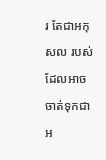រ តែជាអកុសល របស់ដែលអាចចាត់ទុកជាអ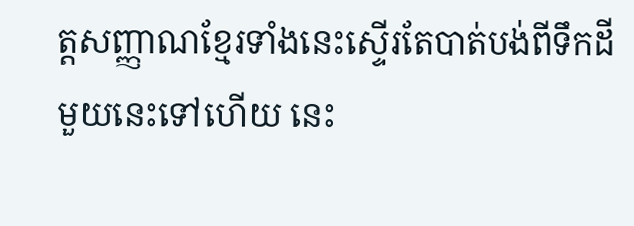ត្តសញ្ញាណខ្មែរទាំងនេះស្ទើរតែបាត់បង់ពីទឹកដីមួយនេះទៅហើយ នេះ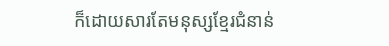ក៏ដោយសារតែមនុស្សខ្មែរជំនាន់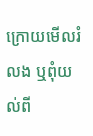ក្រោយមើលរំលង ឬពុំយល់ពី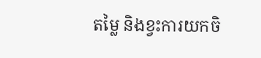តម្លៃ និងខ្វះការយកចិ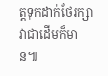ត្តទុកដាក់ថែរក្សាវាជាដើមក៏មាន៕